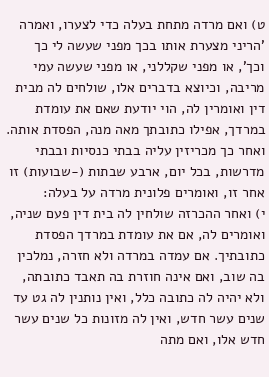ט) ואם מרדה מתחת בעלה כדי לצערו, ואמרה 'הריני מצערת אותו בכך מפני שעשה לי כך וכך', או מפני שקללני, או מפני שעשה עמי מריבה, וכיוצא בדברים אלו, שולחים לה מבית דין ואומרין לה, הוי יודעת שאם את עומדת במרדך, אפילו כתובתך מאה מנה, הפסדת אותה. ואחר כך מכריזין עליה בבתי כנסיות ובבתי מדרשות, בכל יום, ארבע שבתות (-שבועות) זו אחר זו, ואומרים פלונית מרדה על בעלה:
י) ואחר ההכרזה שולחין לה בית דין פעם שניה, ואומרים לה, אם את עומדת במרדך הפסדת כתובתיך. אם עמדה במרדה ולא חזרה, נמלכין בה שוב, ואם אינה חוזרת בה תאבד כתובתה, ולא יהיה לה כתובה כלל, ואין נותנין לה גט עד שנים עשר חדש, ואין לה מזונות כל שנים עשר חדש אלו, ואם מתה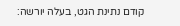קודם נתינת הגט, בעלה יורשה: